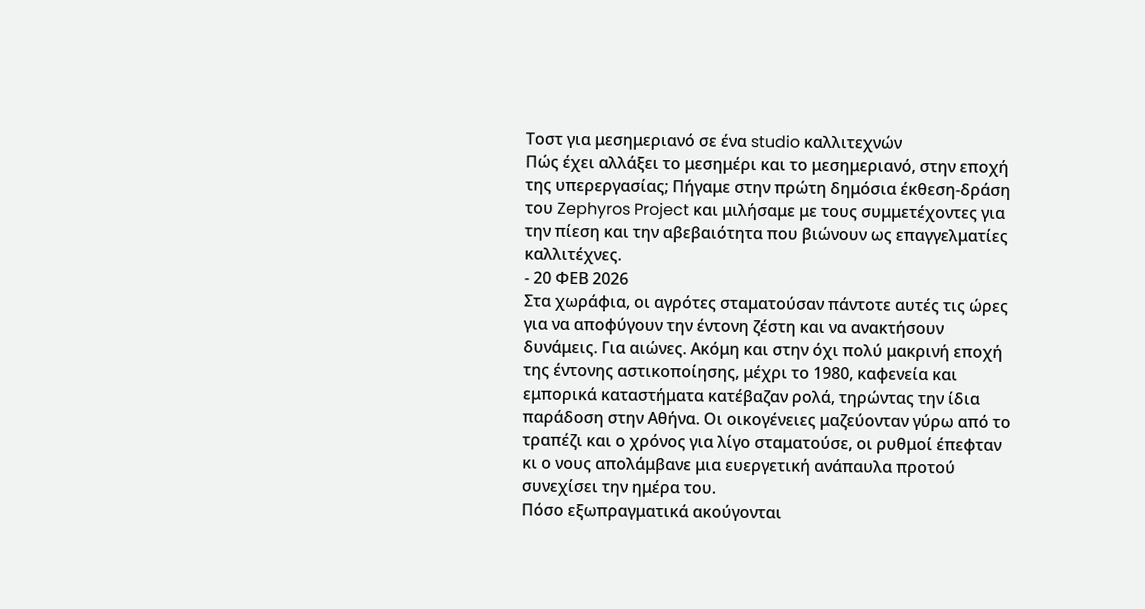Τοστ για μεσημεριανό σε ένα studio καλλιτεχνών
Πώς έχει αλλάξει το μεσημέρι και το μεσημεριανό, στην εποχή της υπερεργασίας; Πήγαμε στην πρώτη δημόσια έκθεση-δράση του Zephyros Project και μιλήσαμε με τους συμμετέχοντες για την πίεση και την αβεβαιότητα που βιώνουν ως επαγγελματίες καλλιτέχνες.
- 20 ΦΕΒ 2026
Στα χωράφια, οι αγρότες σταματούσαν πάντοτε αυτές τις ώρες για να αποφύγουν την έντονη ζέστη και να ανακτήσουν δυνάμεις. Για αιώνες. Ακόμη και στην όχι πολύ μακρινή εποχή της έντονης αστικοποίησης, μέχρι το 1980, καφενεία και εμπορικά καταστήματα κατέβαζαν ρολά, τηρώντας την ίδια παράδοση στην Αθήνα. Οι οικογένειες μαζεύονταν γύρω από το τραπέζι και ο χρόνος για λίγο σταματούσε, οι ρυθμοί έπεφταν κι ο νους απολάμβανε μια ευεργετική ανάπαυλα προτού συνεχίσει την ημέρα του.
Πόσο εξωπραγματικά ακούγονται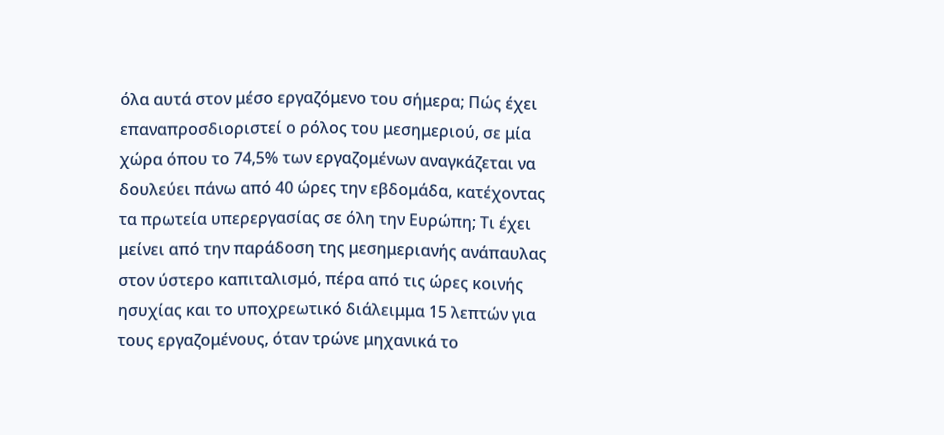όλα αυτά στον μέσο εργαζόμενο του σήμερα; Πώς έχει επαναπροσδιοριστεί ο ρόλος του μεσημεριού, σε μία χώρα όπου το 74,5% των εργαζομένων αναγκάζεται να δουλεύει πάνω από 40 ώρες την εβδομάδα, κατέχοντας τα πρωτεία υπερεργασίας σε όλη την Ευρώπη; Τι έχει μείνει από την παράδοση της μεσημεριανής ανάπαυλας στον ύστερο καπιταλισμό, πέρα από τις ώρες κοινής ησυχίας και το υποχρεωτικό διάλειμμα 15 λεπτών για τους εργαζομένους, όταν τρώνε μηχανικά το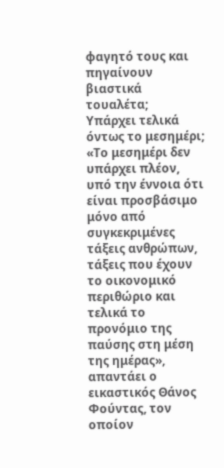φαγητό τους και πηγαίνουν βιαστικά τουαλέτα;
Υπάρχει τελικά όντως το μεσημέρι;
«Το μεσημέρι δεν υπάρχει πλέον, υπό την έννοια ότι είναι προσβάσιμο μόνο από συγκεκριμένες τάξεις ανθρώπων, τάξεις που έχουν το οικονομικό περιθώριο και τελικά το προνόμιο της παύσης στη μέση της ημέρας», απαντάει ο εικαστικός Θάνος Φούντας, τον οποίον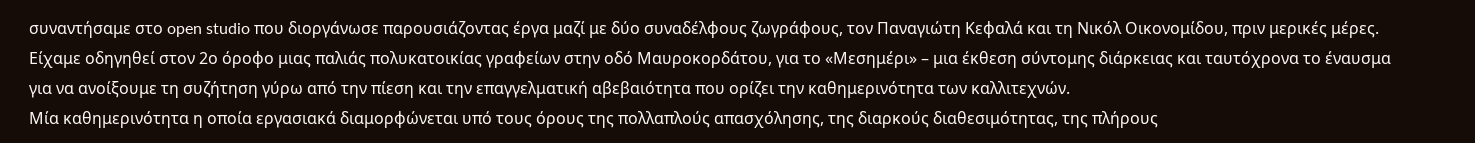συναντήσαμε στο open studio που διοργάνωσε παρουσιάζοντας έργα μαζί με δύο συναδέλφους ζωγράφους, τον Παναγιώτη Κεφαλά και τη Νικόλ Οικονομίδου, πριν μερικές μέρες.
Είχαμε οδηγηθεί στον 2ο όροφο μιας παλιάς πολυκατοικίας γραφείων στην οδό Μαυροκορδάτου, για το «Μεσημέρι» – μια έκθεση σύντομης διάρκειας και ταυτόχρονα το έναυσμα για να ανοίξουμε τη συζήτηση γύρω από την πίεση και την επαγγελματική αβεβαιότητα που ορίζει την καθημερινότητα των καλλιτεχνών.
Μία καθημερινότητα η οποία εργασιακά διαμορφώνεται υπό τους όρους της πολλαπλούς απασχόλησης, της διαρκούς διαθεσιμότητας, της πλήρους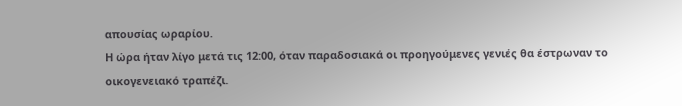απουσίας ωραρίου.
Η ώρα ήταν λίγο μετά τις 12:00, όταν παραδοσιακά οι προηγούμενες γενιές θα έστρωναν το οικογενειακό τραπέζι.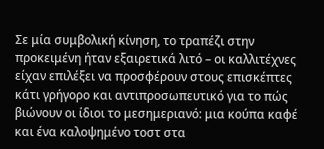Σε μία συμβολική κίνηση, το τραπέζι στην προκειμένη ήταν εξαιρετικά λιτό – οι καλλιτέχνες είχαν επιλέξει να προσφέρουν στους επισκέπτες κάτι γρήγορο και αντιπροσωπευτικό για το πώς βιώνουν οι ίδιοι το μεσημεριανό: μια κούπα καφέ και ένα καλοψημένο τοστ στα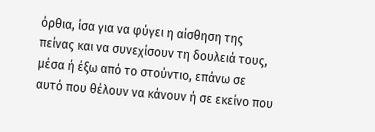όρθια, ίσα για να φύγει η αίσθηση της πείνας και να συνεχίσουν τη δουλειά τους, μέσα ή έξω από το στούντιο, επάνω σε αυτό που θέλουν να κάνουν ή σε εκείνο που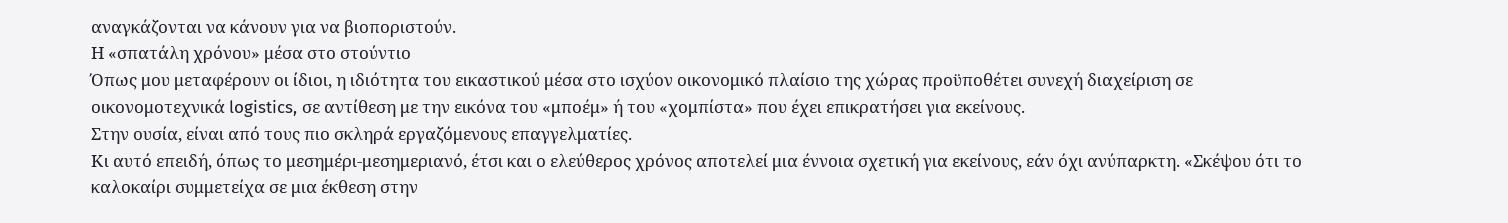αναγκάζονται να κάνουν για να βιοποριστούν.
Η «σπατάλη χρόνου» μέσα στο στούντιο
Όπως μου μεταφέρουν οι ίδιοι, η ιδιότητα του εικαστικού μέσα στο ισχύον οικονομικό πλαίσιο της χώρας προϋποθέτει συνεχή διαχείριση σε οικονομοτεχνικά logistics, σε αντίθεση με την εικόνα του «μποέμ» ή του «χομπίστα» που έχει επικρατήσει για εκείνους.
Στην ουσία, είναι από τους πιο σκληρά εργαζόμενους επαγγελματίες.
Κι αυτό επειδή, όπως το μεσημέρι-μεσημεριανό, έτσι και ο ελεύθερος χρόνος αποτελεί μια έννοια σχετική για εκείνους, εάν όχι ανύπαρκτη. «Σκέψου ότι το καλοκαίρι συμμετείχα σε μια έκθεση στην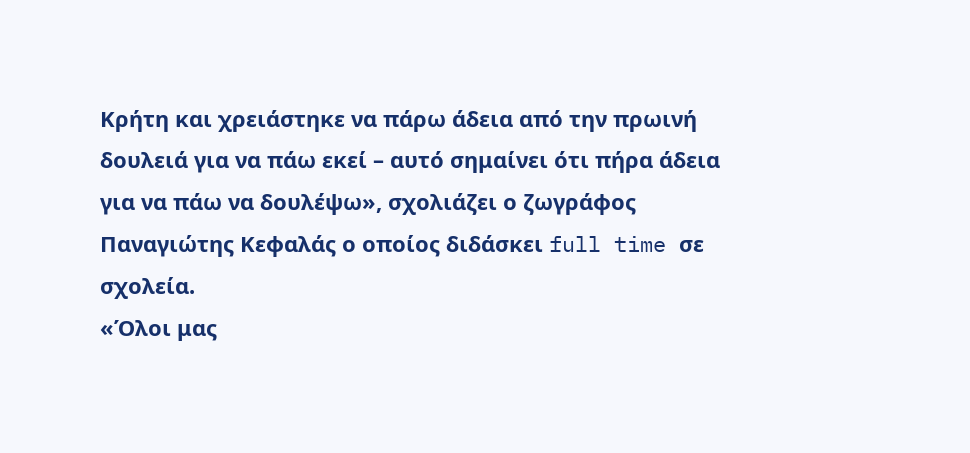Κρήτη και χρειάστηκε να πάρω άδεια από την πρωινή δουλειά για να πάω εκεί – αυτό σημαίνει ότι πήρα άδεια για να πάω να δουλέψω», σχολιάζει ο ζωγράφος Παναγιώτης Κεφαλάς ο οποίος διδάσκει full time σε σχολεία.
«Όλοι μας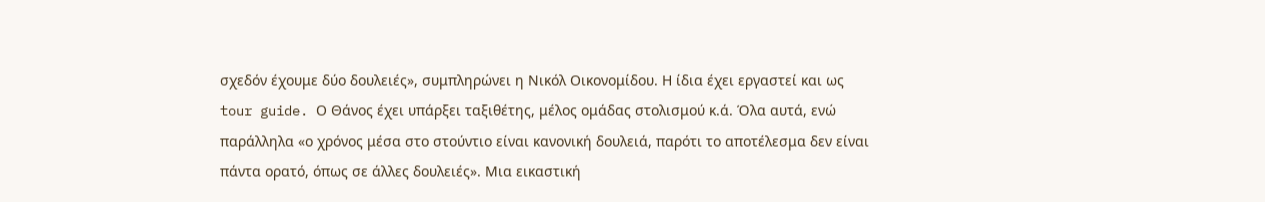σχεδόν έχουμε δύο δουλειές», συμπληρώνει η Νικόλ Οικονομίδου. Η ίδια έχει εργαστεί και ως tour guide. Ο Θάνος έχει υπάρξει ταξιθέτης, μέλος ομάδας στολισμού κ.ά. Όλα αυτά, ενώ παράλληλα «ο χρόνος μέσα στο στούντιο είναι κανονική δουλειά, παρότι το αποτέλεσμα δεν είναι πάντα ορατό, όπως σε άλλες δουλειές». Μια εικαστική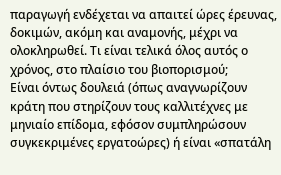παραγωγή ενδέχεται να απαιτεί ώρες έρευνας, δοκιμών, ακόμη και αναμονής, μέχρι να ολοκληρωθεί. Τι είναι τελικά όλος αυτός ο χρόνος, στο πλαίσιο του βιοπορισμού;
Είναι όντως δουλειά (όπως αναγνωρίζουν κράτη που στηρίζουν τους καλλιτέχνες με μηνιαίο επίδομα, εφόσον συμπληρώσουν συγκεκριμένες εργατοώρες) ή είναι «σπατάλη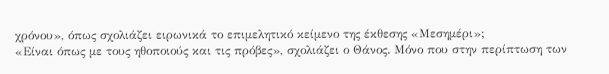χρόνου», όπως σχολιάζει ειρωνικά το επιμελητικό κείμενο της έκθεσης «Μεσημέρι»;
«Είναι όπως με τους ηθοποιούς και τις πρόβες», σχολιάζει ο Θάνος. Μόνο που στην περίπτωση των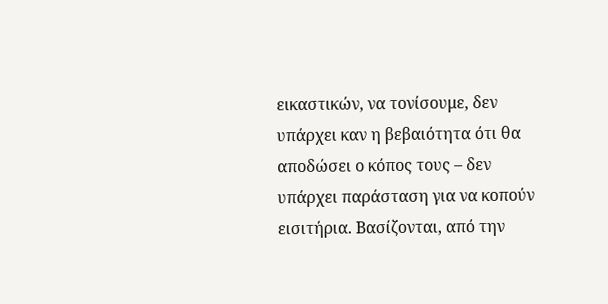εικαστικών, να τονίσουμε, δεν υπάρχει καν η βεβαιότητα ότι θα αποδώσει ο κόπος τους – δεν υπάρχει παράσταση για να κοπούν εισιτήρια. Βασίζονται, από την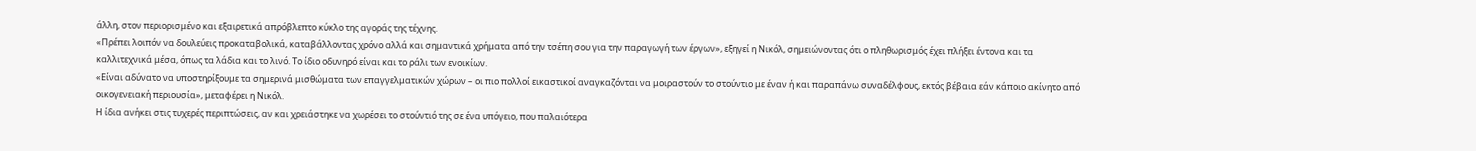άλλη, στον περιορισμένο και εξαιρετικά απρόβλεπτο κύκλο της αγοράς της τέχνης.
«Πρέπει λοιπόν να δουλεύεις προκαταβολικά, καταβάλλοντας χρόνο αλλά και σημαντικά χρήματα από την τσέπη σου για την παραγωγή των έργων», εξηγεί η Νικόλ, σημειώνοντας ότι ο πληθωρισμός έχει πλήξει έντονα και τα καλλιτεχνικά μέσα, όπως τα λάδια και το λινό. Το ίδιο οδυνηρό είναι και το ράλι των ενοικίων.
«Είναι αδύνατο να υποστηρίξουμε τα σημερινά μισθώματα των επαγγελματικών χώρων – οι πιο πολλοί εικαστικοί αναγκαζόνται να μοιραστούν το στούντιο με έναν ή και παραπάνω συναδέλφους, εκτός βέβαια εάν κάποιο ακίνητο από οικογενειακή περιουσία», μεταφέρει η Νικόλ.
Η ίδια ανήκει στις τυχερές περιπτώσεις, αν και χρειάστηκε να χωρέσει το στούντιό της σε ένα υπόγειο, που παλαιότερα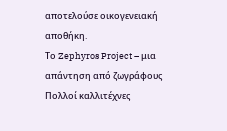αποτελούσε οικογενειακή αποθήκη.
Το Zephyros Project – μια απάντηση από ζωγράφους
Πολλοί καλλιτέχνες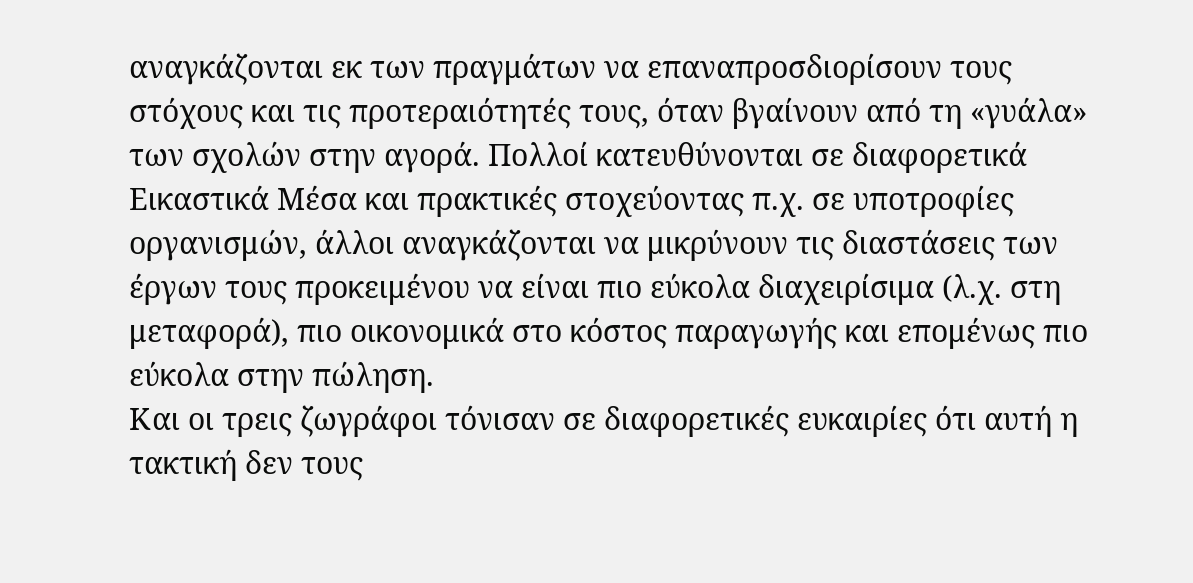αναγκάζονται εκ των πραγμάτων να επαναπροσδιορίσουν τους στόχους και τις προτεραιότητές τους, όταν βγαίνουν από τη «γυάλα» των σχολών στην αγορά. Πολλοί κατευθύνονται σε διαφορετικά Εικαστικά Μέσα και πρακτικές στοχεύοντας π.χ. σε υποτροφίες οργανισμών, άλλοι αναγκάζονται να μικρύνουν τις διαστάσεις των έργων τους προκειμένου να είναι πιο εύκολα διαχειρίσιμα (λ.χ. στη μεταφορά), πιο οικονομικά στο κόστος παραγωγής και επομένως πιο εύκολα στην πώληση.
Και οι τρεις ζωγράφοι τόνισαν σε διαφορετικές ευκαιρίες ότι αυτή η τακτική δεν τους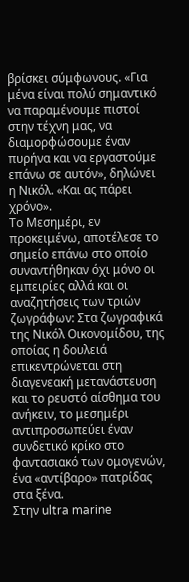βρίσκει σύμφωνους. «Για μένα είναι πολύ σημαντικό να παραμένουμε πιστοί στην τέχνη μας, να διαμορφώσουμε έναν πυρήνα και να εργαστούμε επάνω σε αυτόν», δηλώνει η Νικόλ. «Και ας πάρει χρόνο».
Το Μεσημέρι, εν προκειμένω, αποτέλεσε το σημείο επάνω στο οποίο συναντήθηκαν όχι μόνο οι εμπειρίες αλλά και οι αναζητήσεις των τριών ζωγράφων: Στα ζωγραφικά της Νικόλ Οικονομίδου, της οποίας η δουλειά επικεντρώνεται στη διαγενεακή μετανάστευση και το ρευστό αίσθημα του ανήκειν, το μεσημέρι αντιπροσωπεύει έναν συνδετικό κρίκο στο φαντασιακό των ομογενών, ένα «αντίβαρο» πατρίδας στα ξένα.
Στην ultra marine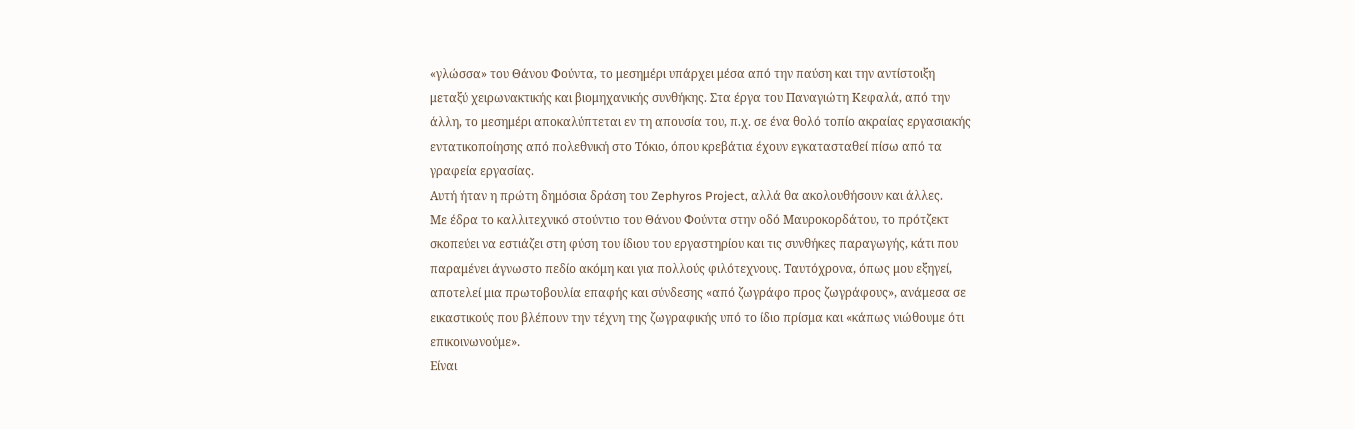«γλώσσα» του Θάνου Φούντα, το μεσημέρι υπάρχει μέσα από την παύση και την αντίστοιξη μεταξύ χειρωνακτικής και βιομηχανικής συνθήκης. Στα έργα του Παναγιώτη Κεφαλά, από την άλλη, το μεσημέρι αποκαλύπτεται εν τη απουσία του, π.χ. σε ένα θολό τοπίο ακραίας εργασιακής εντατικοποίησης από πολεθνική στο Τόκιο, όπου κρεβάτια έχουν εγκατασταθεί πίσω από τα γραφεία εργασίας.
Αυτή ήταν η πρώτη δημόσια δράση του Zephyros Project, αλλά θα ακολουθήσουν και άλλες.
Με έδρα το καλλιτεχνικό στούντιο του Θάνου Φούντα στην οδό Μαυροκορδάτου, το πρότζεκτ σκοπεύει να εστιάζει στη φύση του ίδιου του εργαστηρίου και τις συνθήκες παραγωγής, κάτι που παραμένει άγνωστο πεδίο ακόμη και για πολλούς φιλότεχνους. Ταυτόχρονα, όπως μου εξηγεί, αποτελεί μια πρωτοβουλία επαφής και σύνδεσης «από ζωγράφο προς ζωγράφους», ανάμεσα σε εικαστικούς που βλέπουν την τέχνη της ζωγραφικής υπό το ίδιο πρίσμα και «κάπως νιώθουμε ότι επικοινωνούμε».
Είναι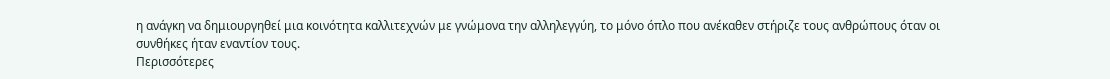η ανάγκη να δημιουργηθεί μια κοινότητα καλλιτεχνών με γνώμονα την αλληλεγγύη, το μόνο όπλο που ανέκαθεν στήριζε τους ανθρώπους όταν οι συνθήκες ήταν εναντίον τους.
Περισσότερες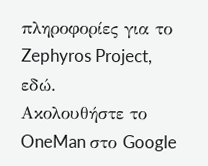πληροφορίες για το Zephyros Project, εδώ.
Ακολουθήστε το OneMan στο Google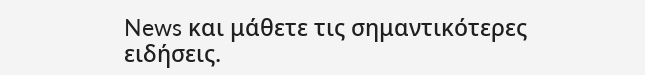News και μάθετε τις σημαντικότερες ειδήσεις.